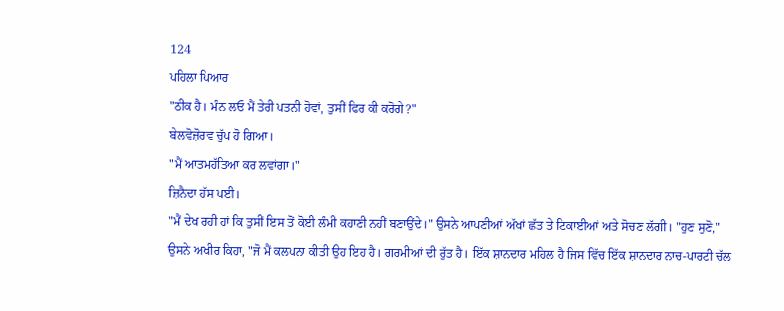124
ਪਹਿਲਾ ਪਿਆਰ
"ਠੀਕ ਹੈ। ਮੰਨ ਲਓ ਮੈਂ ਤੇਰੀ ਪਤਨੀ ਹੋਵਾਂ, ਤੁਸੀਂ ਫਿਰ ਕੀ ਕਰੋਗੇ?"
ਬੇਲਵੋਜ਼ੋਰਵ ਚੁੱਪ ਹੋ ਗਿਆ।
"ਮੈਂ ਆਤਮਹੱਤਿਆ ਕਰ ਲਵਾਂਗਾ।"
ਜ਼ਿਨੈਦਾ ਹੱਸ ਪਈ।
"ਮੈਂ ਦੇਖ ਰਹੀ ਹਾਂ ਕਿ ਤੁਸੀਂ ਇਸ ਤੋਂ ਕੋਈ ਲੰਮੀ ਕਹਾਣੀ ਨਹੀਂ ਬਣਾਉਂਦੇ।" ਉਸਨੇ ਆਪਣੀਆਂ ਅੱਖਾਂ ਛੱਤ ਤੇ ਟਿਕਾਈਆਂ ਅਤੇ ਸੋਚਣ ਲੱਗੀ। "ਹੁਣ ਸੁਣੋ," ਉਸਨੇ ਅਖੀਰ ਕਿਹਾ, "ਜੋ ਮੈਂ ਕਲਪਨਾ ਕੀਤੀ ਉਹ ਇਹ ਹੈ। ਗਰਮੀਆਂ ਦੀ ਰੁੱਤ ਹੈ। ਇੱਕ ਸ਼ਾਨਦਾਰ ਮਹਿਲ ਹੈ ਜਿਸ ਵਿੱਚ ਇੱਕ ਸ਼ਾਨਦਾਰ ਨਾਚ-ਪਾਰਟੀ ਚੱਲ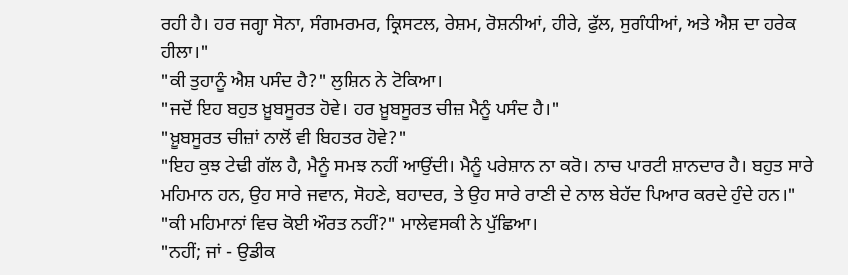ਰਹੀ ਹੈ। ਹਰ ਜਗ੍ਹਾ ਸੋਨਾ, ਸੰਗਮਰਮਰ, ਕ੍ਰਿਸਟਲ, ਰੇਸ਼ਮ, ਰੋਸ਼ਨੀਆਂ, ਹੀਰੇ, ਫੁੱਲ, ਸੁਗੰਧੀਆਂ, ਅਤੇ ਐਸ਼ ਦਾ ਹਰੇਕ ਹੀਲਾ।"
"ਕੀ ਤੁਹਾਨੂੰ ਐਸ਼ ਪਸੰਦ ਹੈ?" ਲੁਸ਼ਿਨ ਨੇ ਟੋਕਿਆ।
"ਜਦੋਂ ਇਹ ਬਹੁਤ ਖ਼ੂਬਸੂਰਤ ਹੋਵੇ। ਹਰ ਖ਼ੂਬਸੂਰਤ ਚੀਜ਼ ਮੈਨੂੰ ਪਸੰਦ ਹੈ।"
"ਖ਼ੂਬਸੂਰਤ ਚੀਜ਼ਾਂ ਨਾਲੋਂ ਵੀ ਬਿਹਤਰ ਹੋਵੇ?"
"ਇਹ ਕੁਝ ਟੇਢੀ ਗੱਲ ਹੈ, ਮੈਨੂੰ ਸਮਝ ਨਹੀਂ ਆਉਂਦੀ। ਮੈਨੂੰ ਪਰੇਸ਼ਾਨ ਨਾ ਕਰੋ। ਨਾਚ ਪਾਰਟੀ ਸ਼ਾਨਦਾਰ ਹੈ। ਬਹੁਤ ਸਾਰੇ ਮਹਿਮਾਨ ਹਨ, ਉਹ ਸਾਰੇ ਜਵਾਨ, ਸੋਹਣੇ, ਬਹਾਦਰ, ਤੇ ਉਹ ਸਾਰੇ ਰਾਣੀ ਦੇ ਨਾਲ ਬੇਹੱਦ ਪਿਆਰ ਕਰਦੇ ਹੁੰਦੇ ਹਨ।"
"ਕੀ ਮਹਿਮਾਨਾਂ ਵਿਚ ਕੋਈ ਔਰਤ ਨਹੀਂ?" ਮਾਲੇਵਸਕੀ ਨੇ ਪੁੱਛਿਆ।
"ਨਹੀਂ; ਜਾਂ - ਉਡੀਕ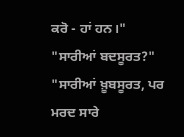ਕਰੋ - ਹਾਂ ਹਨ।"
"ਸਾਰੀਆਂ ਬਦਸੂਰਤ?"
"ਸਾਰੀਆਂ ਖ਼ੂਬਸੂਰਤ, ਪਰ ਮਰਦ ਸਾਰੇ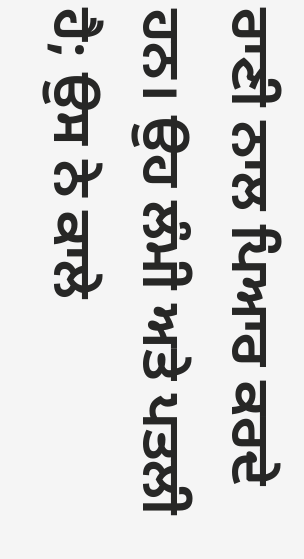ਰਾਣੀ ਨਾਲ ਪਿਆਰ ਕਰਦੇ ਹਨ। ਉਹ ਲੰਮੀ ਅਤੇ ਪਤਲੀ ਹੈ; ਉਸ ਨੇ ਕਾਲੇ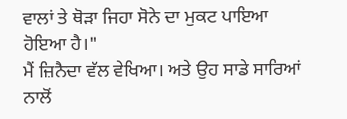ਵਾਲਾਂ ਤੇ ਥੋੜਾ ਜਿਹਾ ਸੋਨੇ ਦਾ ਮੁਕਟ ਪਾਇਆ ਹੋਇਆ ਹੈ।"
ਮੈਂ ਜ਼ਿਨੈਦਾ ਵੱਲ ਵੇਖਿਆ। ਅਤੇ ਉਹ ਸਾਡੇ ਸਾਰਿਆਂ ਨਾਲੋਂ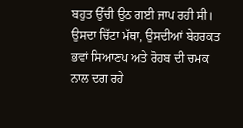ਬਹੁਤ ਉੱਚੀ ਉਠ ਗਈ ਜਾਪ ਰਹੀ ਸੀ। ਉਸਦਾ ਚਿੱਟਾ ਮੱਥਾ, ਉਸਦੀਆਂ ਬੇਹਰਕਤ ਭਵਾਂ ਸਿਆਣਪ ਅਤੇ ਰੋਹਬ ਦੀ ਚਮਕ ਨਾਲ ਦਗ ਰਹੇ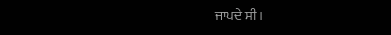ਜਾਪਦੇ ਸੀ।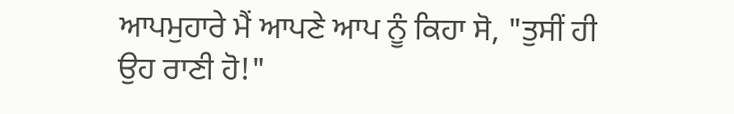ਆਪਮੁਹਾਰੇ ਮੈਂ ਆਪਣੇ ਆਪ ਨੂੰ ਕਿਹਾ ਸੋ, "ਤੁਸੀਂ ਹੀ ਉਹ ਰਾਣੀ ਹੋ!"